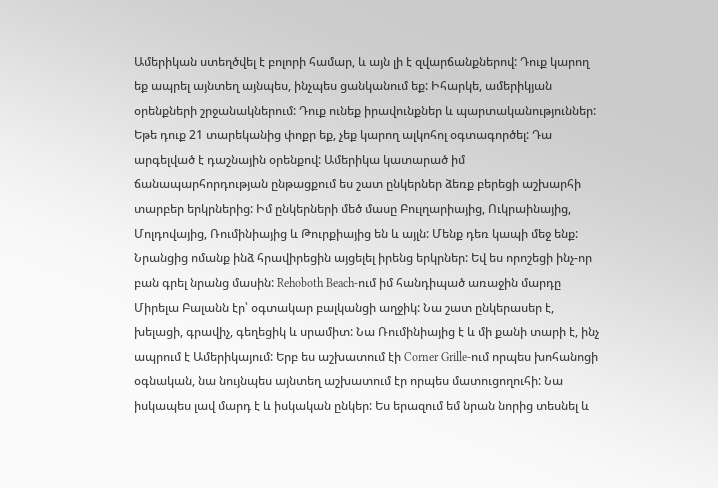Ամերիկան ստեղծվել է բոլորի համար, և այն լի է զվարճանքներով: Դուք կարող եք ապրել այնտեղ այնպես, ինչպես ցանկանում եք: Իհարկե, ամերիկյան օրենքների շրջանակներում: Դուք ունեք իրավունքներ և պարտականություններ: Եթե դուք 21 տարեկանից փոքր եք, չեք կարող ալկոհոլ օգտագործել: Դա արգելված է դաշնային օրենքով: Ամերիկա կատարած իմ ճանապարհորդության ընթացքում ես շատ ընկերներ ձեռք բերեցի աշխարհի տարբեր երկրներից: Իմ ընկերների մեծ մասը Բուլղարիայից, Ուկրաինայից, Մոլդովայից, Ռումինիայից և Թուրքիայից են և այլն: Մենք դեռ կապի մեջ ենք: Նրանցից ոմանք ինձ հրավիրեցին այցելել իրենց երկրներ: Եվ ես որոշեցի ինչ-որ բան գրել նրանց մասին: Rehoboth Beach-ում իմ հանդիպած առաջին մարդը Միրելա Բալանն էր՝ օգտակար բալկանցի աղջիկ: Նա շատ ընկերասեր է, խելացի, գրավիչ, գեղեցիկ և սրամիտ: Նա Ռումինիայից է և մի քանի տարի է, ինչ ապրում է Ամերիկայում: Երբ ես աշխատում էի Corner Grille-ում որպես խոհանոցի օգնական, նա նույնպես այնտեղ աշխատում էր որպես մատուցողուհի: Նա իսկապես լավ մարդ է և իսկական ընկեր: Ես երազում եմ նրան նորից տեսնել և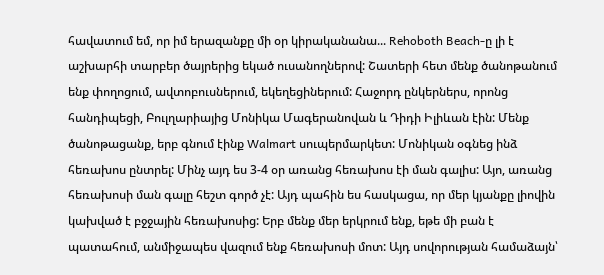հավատում եմ, որ իմ երազանքը մի օր կիրականանա... Rehoboth Beach-ը լի է աշխարհի տարբեր ծայրերից եկած ուսանողներով: Շատերի հետ մենք ծանոթանում ենք փողոցում, ավտոբուսներում, եկեղեցիներում: Հաջորդ ընկերներս, որոնց հանդիպեցի, Բուլղարիայից Մոնիկա Մագերանովան և Դիդի Իլիևան էին: Մենք ծանոթացանք, երբ գնում էինք Walmart սուպերմարկետ: Մոնիկան օգնեց ինձ հեռախոս ընտրել: Մինչ այդ ես 3-4 օր առանց հեռախոս էի ման գալիս: Այո, առանց հեռախոսի ման գալը հեշտ գործ չէ: Այդ պահին ես հասկացա, որ մեր կյանքը լիովին կախված է բջջային հեռախոսից: Երբ մենք մեր երկրում ենք, եթե մի բան է պատահում, անմիջապես վազում ենք հեռախոսի մոտ: Այդ սովորության համաձայն՝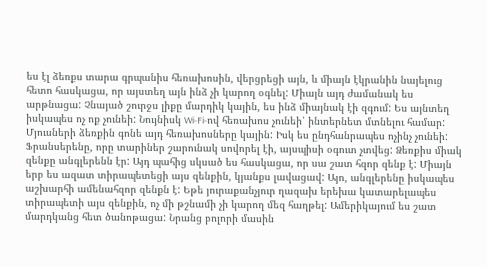ես էլ ձեռքս տարա գրպանիս հեռախոսին, վերցրեցի այն, և միայն էկրանին նայելուց հետո հասկացա, որ այստեղ այն ինձ չի կարող օգնել: Միայն այդ ժամանակ ես արթնացա: Չնայած շուրջս լիքը մարդիկ կային, ես ինձ միայնակ էի զգում: Ես այնտեղ իսկապես ոչ ոք չունեի: Նույնիսկ Wi-Fi-ով հեռախոս չունեի՝ ինտերնետ մտնելու համար: Մյուսների ձեռքին գոնե այդ հեռախոսները կային: Իսկ ես ընդհանրապես ոչինչ չունեի: Ֆրանսերենը, որը տարիներ շարունակ սովորել էի, այսպիսի օգուտ չտվեց: Ձեռքիս միակ զենքը անգլերենն էր: Այդ պահից սկսած ես հասկացա, որ սա շատ հզոր զենք է: Միայն երբ ես ազատ տիրապետեցի այս զենքին, կյանքս լավացավ: Այո, անգլերենը իսկապես աշխարհի ամենահզոր զենքն է: Եթե յուրաքանչյուր ղազախ երեխա կատարելապես տիրապետի այս զենքին, ոչ մի թշնամի չի կարող մեզ հաղթել: Ամերիկայում ես շատ մարդկանց հետ ծանոթացա: Նրանց բոլորի մասին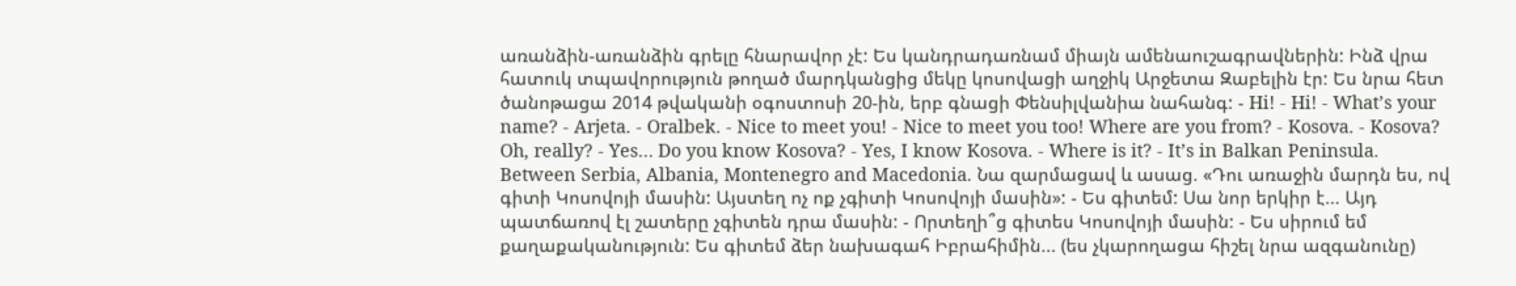առանձին-առանձին գրելը հնարավոր չէ: Ես կանդրադառնամ միայն ամենաուշագրավներին: Ինձ վրա հատուկ տպավորություն թողած մարդկանցից մեկը կոսովացի աղջիկ Արջետա Զաբելին էր: Ես նրա հետ ծանոթացա 2014 թվականի օգոստոսի 20-ին, երբ գնացի Փենսիլվանիա նահանգ: - Hi! - Hi! - What’s your name? - Arjeta. - Oralbek. - Nice to meet you! - Nice to meet you too! Where are you from? - Kosova. - Kosova? Oh, really? - Yes… Do you know Kosova? - Yes, I know Kosova. - Where is it? - It’s in Balkan Peninsula. Between Serbia, Albania, Montenegro and Macedonia. Նա զարմացավ և ասաց. «Դու առաջին մարդն ես, ով գիտի Կոսովոյի մասին: Այստեղ ոչ ոք չգիտի Կոսովոյի մասին»: - Ես գիտեմ: Սա նոր երկիր է... Այդ պատճառով էլ շատերը չգիտեն դրա մասին: - Որտեղի՞ց գիտես Կոսովոյի մասին: - Ես սիրում եմ քաղաքականություն: Ես գիտեմ ձեր նախագահ Իբրահիմին... (ես չկարողացա հիշել նրա ազգանունը)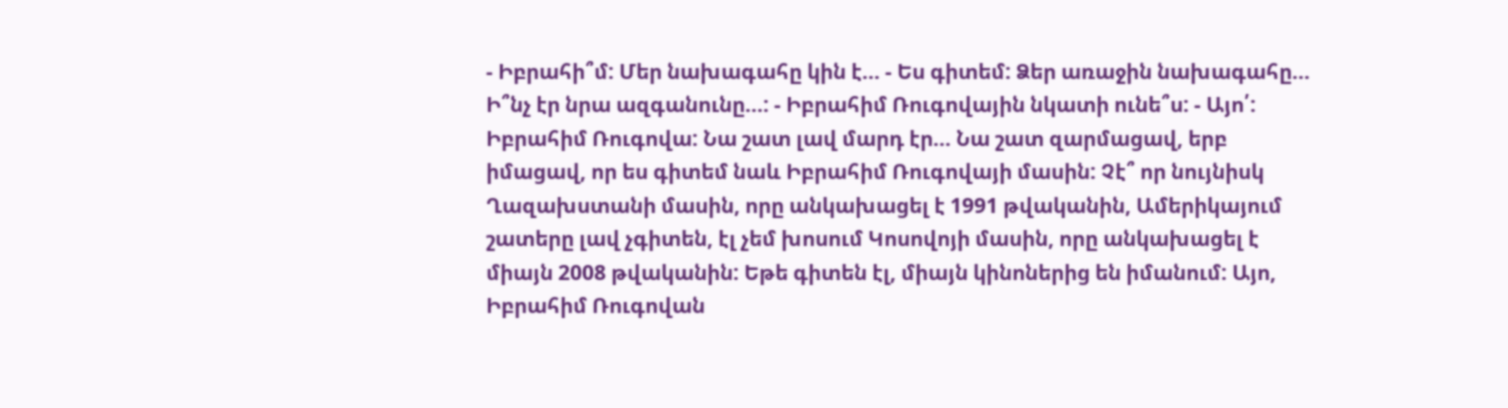- Իբրահի՞մ: Մեր նախագահը կին է... - Ես գիտեմ: Ձեր առաջին նախագահը... Ի՞նչ էր նրա ազգանունը...: - Իբրահիմ Ռուգովային նկատի ունե՞ս: - Այո՛: Իբրահիմ Ռուգովա: Նա շատ լավ մարդ էր... Նա շատ զարմացավ, երբ իմացավ, որ ես գիտեմ նաև Իբրահիմ Ռուգովայի մասին: Չէ՞ որ նույնիսկ Ղազախստանի մասին, որը անկախացել է 1991 թվականին, Ամերիկայում շատերը լավ չգիտեն, էլ չեմ խոսում Կոսովոյի մասին, որը անկախացել է միայն 2008 թվականին: Եթե գիտեն էլ, միայն կինոներից են իմանում: Այո, Իբրահիմ Ռուգովան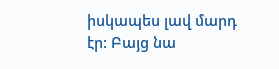իսկապես լավ մարդ էր: Բայց նա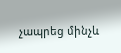չապրեց մինչև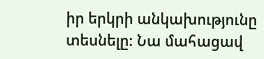իր երկրի անկախությունը տեսնելը: Նա մահացավ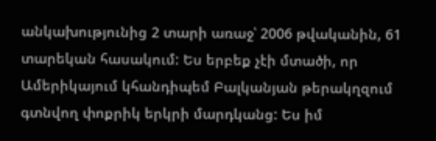անկախությունից 2 տարի առաջ՝ 2006 թվականին, 61 տարեկան հասակում: Ես երբեք չէի մտածի, որ Ամերիկայում կհանդիպեմ Բալկանյան թերակղզում գտնվող փոքրիկ երկրի մարդկանց: Ես իմ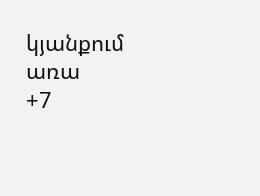կյանքում առա
+7